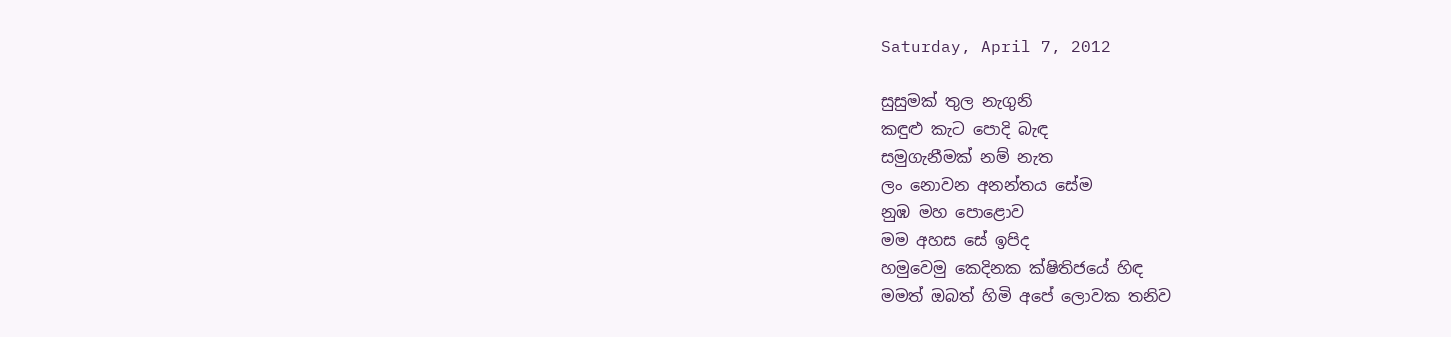Saturday, April 7, 2012

සුසුමක් තුල නැගුනි
කඳුළු කැට පොදි බැඳ
සමුගැනීමක් නම් නැත
ලං නොවන අනන්තය සේම
නුඹ මහ පොළොව
මම අහස සේ ඉපිද
හමුවෙමු කෙදිනක ක්ෂිතිජයේ හිඳ
මමත් ඔබත් හිමි අපේ ලොවක තනිව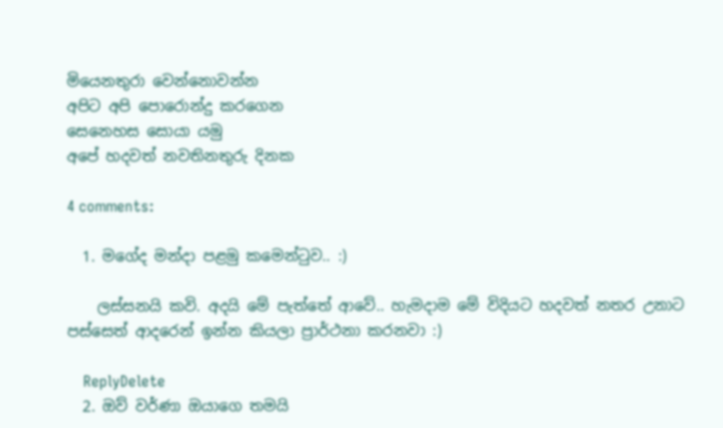මියෙනතුරා වෙන්නොවන්න
අපිට අපි පොරොන්දු කරගෙන
සෙනෙහස සොයා යමු
අපේ හදවත් නවතිනතුරු දිනක

4 comments:

  1. මගේද මන්දා පළමු කමෙන්ටුව.. :)

    ලස්සනයි කවි. අදයි මේ පැත්තේ ආවේ.. හැමදාම මේ විදියට හදවත් නතර උනාට පස්සෙත් ආදරෙන් ඉන්න කියලා ප්‍රාර්ථනා කරනවා :)

    ReplyDelete
  2. ඔව් වර්ණා ඔයාගෙ තමයි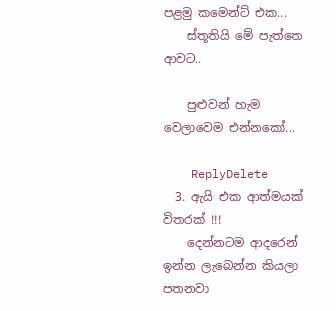පළමු කමෙන්ට් එක...
    ස්තූතියි මේ පැත්තෙ ආව‍ට..

    පුළුවන් හැම වෙලාවෙම එන්නකෝ...

    ReplyDelete
  3. ඇයි එක ආත්මයක් විතරක් !!!
    දෙන්නටම ආදරෙන් ඉන්න ලැබෙන්න කියලා පතනවා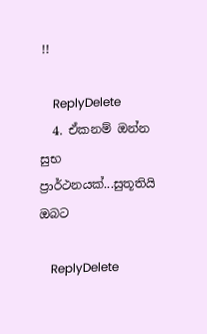!!

    ReplyDelete
  4. ඒකනම් ඔන්න සුභ ප්‍රාර්ථනයක්...සුතූතියි ඔබට

    ReplyDelete